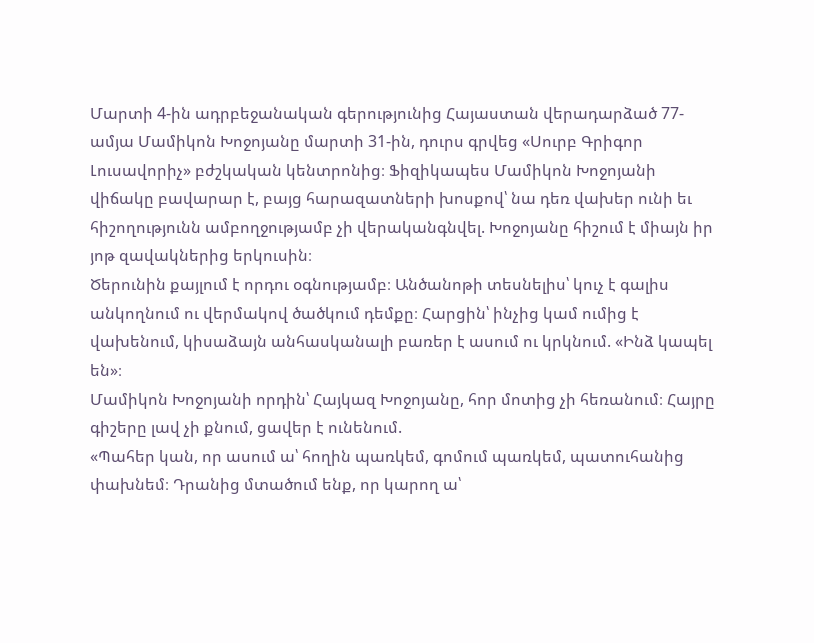Մարտի 4-ին ադրբեջանական գերությունից Հայաստան վերադարձած 77-ամյա Մամիկոն Խոջոյանը մարտի 31-ին, դուրս գրվեց «Սուրբ Գրիգոր Լուսավորիչ» բժշկական կենտրոնից։ Ֆիզիկապես Մամիկոն Խոջոյանի վիճակը բավարար է, բայց հարազատների խոսքով՝ նա դեռ վախեր ունի եւ հիշողությունն ամբողջությամբ չի վերականգնվել. Խոջոյանը հիշում է միայն իր յոթ զավակներից երկուսին։
Ծերունին քայլում է որդու օգնությամբ։ Անծանոթի տեսնելիս՝ կուչ է գալիս անկողնում ու վերմակով ծածկում դեմքը։ Հարցին՝ ինչից կամ ումից է վախենում, կիսաձայն անհասկանալի բառեր է ասում ու կրկնում. «Ինձ կապել են»։
Մամիկոն Խոջոյանի որդին՝ Հայկազ Խոջոյանը, հոր մոտից չի հեռանում։ Հայրը գիշերը լավ չի քնում, ցավեր է ունենում.
«Պահեր կան, որ ասում ա՝ հողին պառկեմ, գոմում պառկեմ, պատուհանից փախնեմ։ Դրանից մտածում ենք, որ կարող ա՝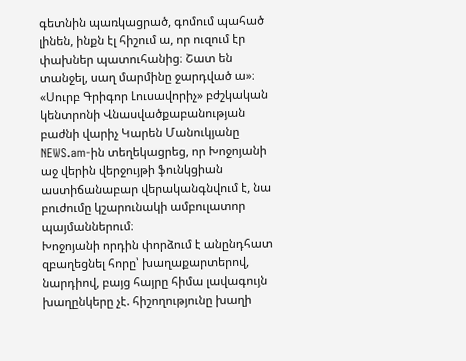գետնին պառկացրած, գոմում պահած լինեն, ինքն էլ հիշում ա, որ ուզում էր փախներ պատուհանից։ Շատ են տանջել, սաղ մարմինը ջարդված ա»։
«Սուրբ Գրիգոր Լուսավորիչ» բժշկական կենտրոնի Վնասվածքաբանության բաժնի վարիչ Կարեն Մանուկյանը NEWS.am-ին տեղեկացրեց, որ Խոջոյանի աջ վերին վերջույթի ֆունկցիան աստիճանաբար վերականգնվում է, նա բուժումը կշարունակի ամբուլատոր պայմաններում։
Խոջոյանի որդին փորձում է անընդհատ զբաղեցնել հորը՝ խաղաքարտերով, նարդիով, բայց հայրը հիմա լավագույն խաղընկերը չէ. հիշողությունը խաղի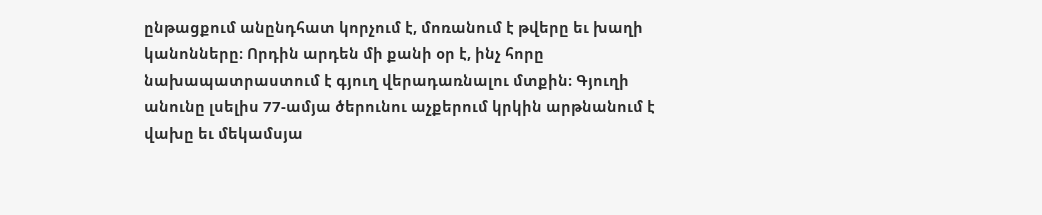ընթացքում անընդհատ կորչում է, մոռանում է թվերը եւ խաղի կանոնները։ Որդին արդեն մի քանի օր է, ինչ հորը նախապատրաստում է գյուղ վերադառնալու մտքին։ Գյուղի անունը լսելիս 77-ամյա ծերունու աչքերում կրկին արթնանում է վախը եւ մեկամսյա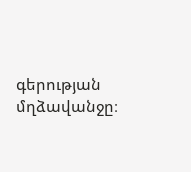գերության մղձավանջը։